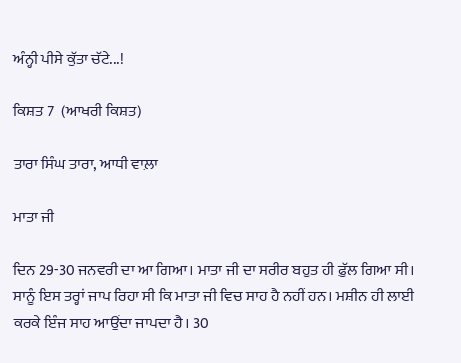ਅੰਨ੍ਹੀ ਪੀਸੇ ਕੁੱਤਾ ਚੱਟੇ...!

ਕਿਸ਼ਤ 7  (ਆਖਰੀ ਕਿਸ਼ਤ)

ਤਾਰਾ ਸਿੰਘ ਤਾਰਾ, ਆਧੀ ਵਾਲ਼ਾ

ਮਾਤਾ ਜੀ

ਦਿਨ 29-30 ਜਨਵਰੀ ਦਾ ਆ ਗਿਆ। ਮਾਤਾ ਜੀ ਦਾ ਸਰੀਰ ਬਹੁਤ ਹੀ ਫ਼ੁੱਲ ਗਿਆ ਸੀ। ਸਾਨੂੰ ਇਸ ਤਰ੍ਹਾਂ ਜਾਪ ਰਿਹਾ ਸੀ ਕਿ ਮਾਤਾ ਜੀ ਵਿਚ ਸਾਹ ਹੈ ਨਹੀਂ ਹਨ। ਮਸ਼ੀਨ ਹੀ ਲਾਈ ਕਰਕੇ ਇੰਜ ਸਾਹ ਆਉਂਦਾ ਜਾਪਦਾ ਹੈ। 30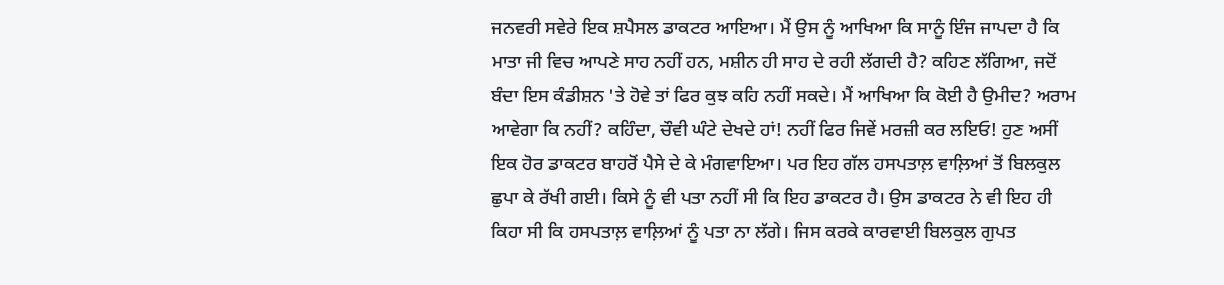ਜਨਵਰੀ ਸਵੇਰੇ ਇਕ ਸ਼ਪੈਸਲ ਡਾਕਟਰ ਆਇਆ। ਮੈਂ ਉਸ ਨੂੰ ਆਖਿਆ ਕਿ ਸਾਨੂੰ ਇੰਜ ਜਾਪਦਾ ਹੈ ਕਿ ਮਾਤਾ ਜੀ ਵਿਚ ਆਪਣੇ ਸਾਹ ਨਹੀਂ ਹਨ, ਮਸ਼ੀਨ ਹੀ ਸਾਹ ਦੇ ਰਹੀ ਲੱਗਦੀ ਹੈ? ਕਹਿਣ ਲੱਗਿਆ, ਜਦੋਂ ਬੰਦਾ ਇਸ ਕੰਡੀਸ਼ਨ 'ਤੇ ਹੋਵੇ ਤਾਂ ਫਿਰ ਕੁਝ ਕਹਿ ਨਹੀਂ ਸਕਦੇ। ਮੈਂ ਆਖਿਆ ਕਿ ਕੋਈ ਹੈ ਉਮੀਦ? ਅਰਾਮ ਆਵੇਗਾ ਕਿ ਨਹੀਂ? ਕਹਿੰਦਾ, ਚੌਵੀ ਘੰਟੇ ਦੇਖਦੇ ਹਾਂ! ਨਹੀਂ ਫਿਰ ਜਿਵੇਂ ਮਰਜ਼ੀ ਕਰ ਲਇਓ! ਹੁਣ ਅਸੀਂ ਇਕ ਹੋਰ ਡਾਕਟਰ ਬਾਹਰੋਂ ਪੈਸੇ ਦੇ ਕੇ ਮੰਗਵਾਇਆ। ਪਰ ਇਹ ਗੱਲ ਹਸਪਤਾਲ਼ ਵਾਲ਼ਿਆਂ ਤੋਂ ਬਿਲਕੁਲ ਛੁਪਾ ਕੇ ਰੱਖੀ ਗਈ। ਕਿਸੇ ਨੂੰ ਵੀ ਪਤਾ ਨਹੀਂ ਸੀ ਕਿ ਇਹ ਡਾਕਟਰ ਹੈ। ਉਸ ਡਾਕਟਰ ਨੇ ਵੀ ਇਹ ਹੀ ਕਿਹਾ ਸੀ ਕਿ ਹਸਪਤਾਲ਼ ਵਾਲ਼ਿਆਂ ਨੂੰ ਪਤਾ ਨਾ ਲੱਗੇ। ਜਿਸ ਕਰਕੇ ਕਾਰਵਾਈ ਬਿਲਕੁਲ ਗੁਪਤ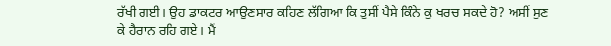ਰੱਖੀ ਗਈ। ਉਹ ਡਾਕਟਰ ਆਉਣਸਾਰ ਕਹਿਣ ਲੱਗਿਆ ਕਿ ਤੁਸੀਂ ਪੈਸੇ ਕਿੰਨੇ ਕੁ ਖਰਚ ਸਕਦੇ ਹੋ? ਅਸੀਂ ਸੁਣ ਕੇ ਹੈਰਾਨ ਰਹਿ ਗਏ। ਮੈਂ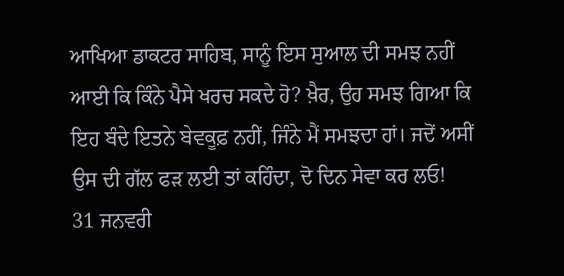ਆਖਿਆ ਡਾਕਟਰ ਸਾਹਿਬ, ਸਾਨੂੰ ਇਸ ਸੁਆਲ ਦੀ ਸਮਝ ਨਹੀਂ ਆਈ ਕਿ ਕਿੰਨੇ ਪੈਸੇ ਖਰਚ ਸਕਦੇ ਹੋ? ਖ਼ੈਰ, ਉਹ ਸਮਝ ਗਿਆ ਕਿ ਇਹ ਬੰਦੇ ਇਤਨੇ ਬੇਵਕੂਫ਼ ਨਹੀਂ, ਜਿੰਨੇ ਮੈਂ ਸਮਝਦਾ ਹਾਂ। ਜਦੋਂ ਅਸੀਂ ਉਸ ਦੀ ਗੱਲ ਫੜ ਲਈ ਤਾਂ ਕਹਿੰਦਾ, ਦੋ ਦਿਨ ਸੇਵਾ ਕਰ ਲਓ!
31 ਜਨਵਰੀ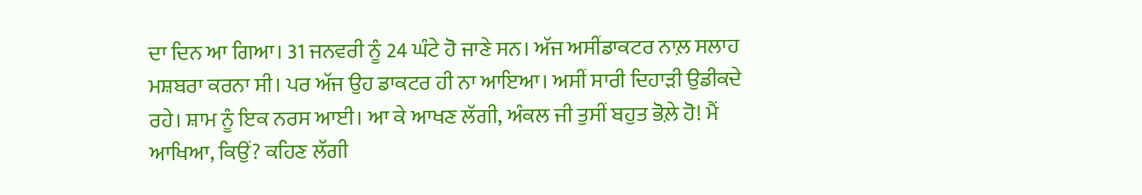ਦਾ ਦਿਨ ਆ ਗਿਆ। 31 ਜਨਵਰੀ ਨੂੰ 24 ਘੰਟੇ ਹੋ ਜਾਣੇ ਸਨ। ਅੱਜ ਅਸੀਂਡਾਕਟਰ ਨਾਲ਼ ਸਲਾਹ ਮਸ਼ਬਰਾ ਕਰਨਾ ਸੀ। ਪਰ ਅੱਜ ਉਹ ਡਾਕਟਰ ਹੀ ਨਾ ਆਇਆ। ਅਸੀਂ ਸਾਰੀ ਦਿਹਾੜੀ ਉਡੀਕਦੇ ਰਹੇ। ਸ਼ਾਮ ਨੂੰ ਇਕ ਨਰਸ ਆਈ। ਆ ਕੇ ਆਖਣ ਲੱਗੀ, ਅੰਕਲ ਜੀ ਤੁਸੀਂ ਬਹੁਤ ਭੋਲ਼ੇ ਹੋ! ਮੈਂ ਆਖਿਆ, ਕਿਉਂ? ਕਹਿਣ ਲੱਗੀ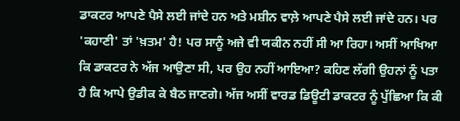ਡਾਕਟਰ ਆਪਣੇ ਪੈਸੇ ਲਈ ਜਾਂਦੇ ਹਨ ਅਤੇ ਮਸ਼ੀਨ ਵਾਲ਼ੇ ਆਪਣੇ ਪੈਸੇ ਲਈ ਜਾਂਦੇ ਹਨ। ਪਰ 'ਕਹਾਣੀ' ਤਾਂ 'ਖ਼ਤਮ' ਹੈ! ਪਰ ਸਾਨੂੰ ਅਜੇ ਵੀ ਯਕੀਨ ਨਹੀਂ ਸੀ ਆ ਰਿਹਾ। ਅਸੀਂ ਆਖਿਆ ਕਿ ਡਾਕਟਰ ਨੇ ਅੱਜ ਆਉਣਾ ਸੀ, ਪਰ ਉਹ ਨਹੀਂ ਆਇਆ? ਕਹਿਣ ਲੱਗੀ ਉਹਨਾਂ ਨੂੰ ਪਤਾ ਹੈ ਕਿ ਆਪੇ ਉਡੀਕ ਕੇ ਬੈਠ ਜਾਣਗੇ। ਅੱਜ ਅਸੀਂ ਵਾਰਡ ਡਿਊਟੀ ਡਾਕਟਰ ਨੂੰ ਪੁੱਛਿਆ ਕਿ ਕੀ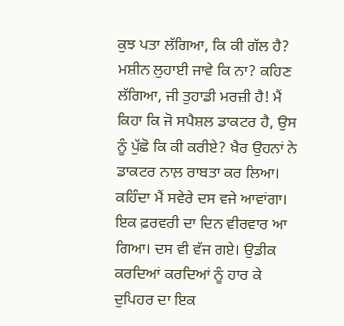ਕੁਝ ਪਤਾ ਲੱਗਿਆ, ਕਿ ਕੀ ਗੱਲ ਹੈ? ਮਸ਼ੀਨ ਲੁਹਾਈ ਜਾਵੇ ਕਿ ਨਾ? ਕਹਿਣ ਲੱਗਿਆ, ਜੀ ਤੁਹਾਡੀ ਮਰਜ਼ੀ ਹੈ! ਮੈਂ ਕਿਹਾ ਕਿ ਜੋ ਸਪੈਸ਼ਲ ਡਾਕਟਰ ਹੈ, ਉਸ ਨੂੰ ਪੁੱਛੋ ਕਿ ਕੀ ਕਰੀਏ? ਖ਼ੈਰ ਉਹਨਾਂ ਨੇ ਡਾਕਟਰ ਨਾਲ਼ ਰਾਬਤਾ ਕਰ ਲਿਆ। ਕਹਿੰਦਾ ਮੈਂ ਸਵੇਰੇ ਦਸ ਵਜੇ ਆਵਾਂਗਾ।
ਇਕ ਫ਼ਰਵਰੀ ਦਾ ਦਿਨ ਵੀਰਵਾਰ ਆ ਗਿਆ। ਦਸ ਵੀ ਵੱਜ ਗਏ। ਉਡੀਕ ਕਰਦਿਆਂ ਕਰਦਿਆਂ ਨੂੰ ਹਾਰ ਕੇ ਦੁਪਿਹਰ ਦਾ ਇਕ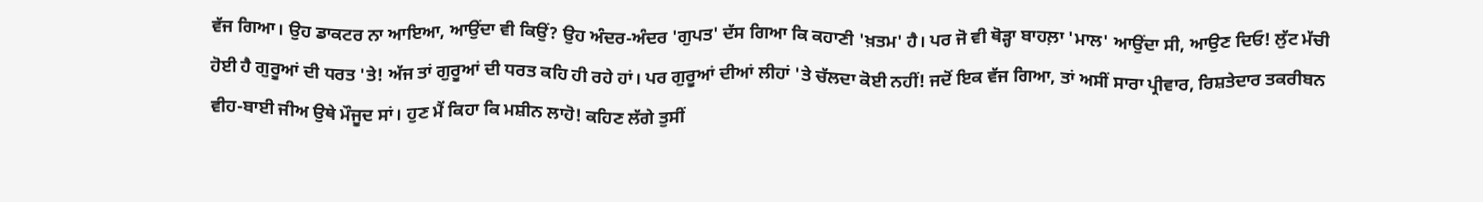ਵੱਜ ਗਿਆ। ਉਹ ਡਾਕਟਰ ਨਾ ਆਇਆ, ਆਉਂਦਾ ਵੀ ਕਿਉਂ? ਉਹ ਅੰਦਰ-ਅੰਦਰ 'ਗੁਪਤ' ਦੱਸ ਗਿਆ ਕਿ ਕਹਾਣੀ 'ਖ਼ਤਮ' ਹੈ। ਪਰ ਜੋ ਵੀ ਥੋੜ੍ਹਾ ਬਾਹਲ਼ਾ 'ਮਾਲ' ਆਉਂਦਾ ਸੀ, ਆਉਣ ਦਿਓ! ਲੁੱਟ ਮੱਚੀ ਹੋਈ ਹੈ ਗੁਰੂਆਂ ਦੀ ਧਰਤ 'ਤੇ! ਅੱਜ ਤਾਂ ਗੁਰੂਆਂ ਦੀ ਧਰਤ ਕਹਿ ਹੀ ਰਹੇ ਹਾਂ। ਪਰ ਗੁਰੂਆਂ ਦੀਆਂ ਲੀਹਾਂ 'ਤੇ ਚੱਲਦਾ ਕੋਈ ਨਹੀਂ! ਜਦੋਂ ਇਕ ਵੱਜ ਗਿਆ, ਤਾਂ ਅਸੀਂ ਸਾਰਾ ਪ੍ਰੀਵਾਰ, ਰਿਸ਼ਤੇਦਾਰ ਤਕਰੀਬਨ ਵੀਹ-ਬਾਈ ਜੀਅ ਉਥੇ ਮੌਜੂਦ ਸਾਂ। ਹੁਣ ਮੈਂ ਕਿਹਾ ਕਿ ਮਸ਼ੀਨ ਲਾਹੋ! ਕਹਿਣ ਲੱਗੇ ਤੁਸੀਂ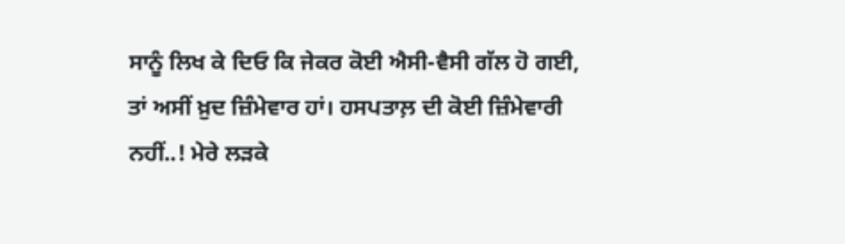ਸਾਨੂੰ ਲਿਖ ਕੇ ਦਿਓ ਕਿ ਜੇਕਰ ਕੋਈ ਐਸੀ-ਵੈਸੀ ਗੱਲ ਹੋ ਗਈ, ਤਾਂ ਅਸੀਂ ਖ਼ੁਦ ਜ਼ਿੰਮੇਵਾਰ ਹਾਂ। ਹਸਪਤਾਲ਼ ਦੀ ਕੋਈ ਜ਼ਿੰਮੇਵਾਰੀ ਨਹੀਂ..! ਮੇਰੇ ਲੜਕੇ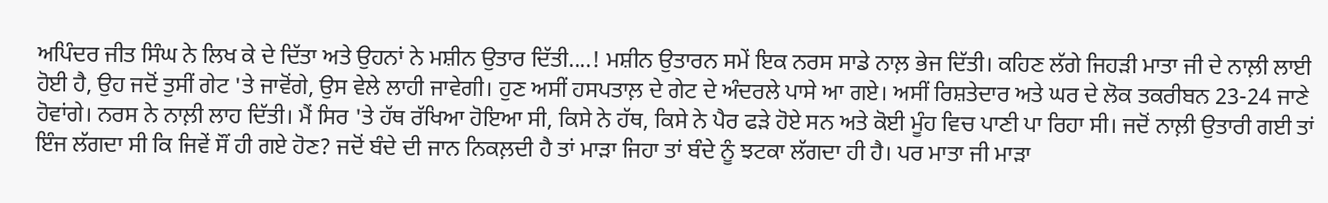ਅਪਿੰਦਰ ਜੀਤ ਸਿੰਘ ਨੇ ਲਿਖ ਕੇ ਦੇ ਦਿੱਤਾ ਅਤੇ ਉਹਨਾਂ ਨੇ ਮਸ਼ੀਨ ਉਤਾਰ ਦਿੱਤੀ....! ਮਸ਼ੀਨ ਉਤਾਰਨ ਸਮੇਂ ਇਕ ਨਰਸ ਸਾਡੇ ਨਾਲ਼ ਭੇਜ ਦਿੱਤੀ। ਕਹਿਣ ਲੱਗੇ ਜਿਹੜੀ ਮਾਤਾ ਜੀ ਦੇ ਨਾਲ਼ੀ ਲਾਈ ਹੋਈ ਹੈ, ਉਹ ਜਦੋਂ ਤੁਸੀਂ ਗੇਟ 'ਤੇ ਜਾਵੋਂਗੇ, ਉਸ ਵੇਲੇ ਲਾਹੀ ਜਾਵੇਗੀ। ਹੁਣ ਅਸੀਂ ਹਸਪਤਾਲ਼ ਦੇ ਗੇਟ ਦੇ ਅੰਦਰਲੇ ਪਾਸੇ ਆ ਗਏ। ਅਸੀਂ ਰਿਸ਼ਤੇਦਾਰ ਅਤੇ ਘਰ ਦੇ ਲੋਕ ਤਕਰੀਬਨ 23-24 ਜਾਣੇ ਹੋਵਾਂਗੇ। ਨਰਸ ਨੇ ਨਾਲ਼ੀ ਲਾਹ ਦਿੱਤੀ। ਮੈਂ ਸਿਰ 'ਤੇ ਹੱਥ ਰੱਖਿਆ ਹੋਇਆ ਸੀ, ਕਿਸੇ ਨੇ ਹੱਥ, ਕਿਸੇ ਨੇ ਪੈਰ ਫੜੇ ਹੋਏ ਸਨ ਅਤੇ ਕੋਈ ਮੂੰਹ ਵਿਚ ਪਾਣੀ ਪਾ ਰਿਹਾ ਸੀ। ਜਦੋਂ ਨਾਲ਼ੀ ਉਤਾਰੀ ਗਈ ਤਾਂ ਇੰਜ ਲੱਗਦਾ ਸੀ ਕਿ ਜਿਵੇਂ ਸੌਂ ਹੀ ਗਏ ਹੋਣ? ਜਦੋਂ ਬੰਦੇ ਦੀ ਜਾਨ ਨਿਕਲ਼ਦੀ ਹੈ ਤਾਂ ਮਾੜਾ ਜਿਹਾ ਤਾਂ ਬੰਦੇ ਨੂੰ ਝਟਕਾ ਲੱਗਦਾ ਹੀ ਹੈ। ਪਰ ਮਾਤਾ ਜੀ ਮਾੜਾ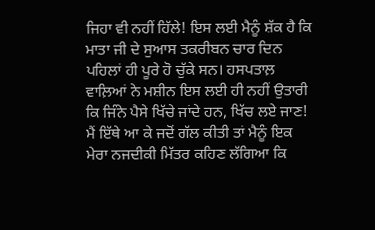ਜਿਹਾ ਵੀ ਨਹੀਂ ਹਿੱਲੇ! ਇਸ ਲਈ ਮੈਨੂੰ ਸ਼ੱਕ ਹੈ ਕਿ ਮਾਤਾ ਜੀ ਦੇ ਸੁਆਸ ਤਕਰੀਬਨ ਚਾਰ ਦਿਨ ਪਹਿਲਾਂ ਹੀ ਪੂਰੇ ਹੋ ਚੁੱਕੇ ਸਨ। ਹਸਪਤਾਲ਼ ਵਾਲ਼ਿਆਂ ਨੇ ਮਸ਼ੀਨ ਇਸ ਲਈ ਹੀ ਨਹੀਂ ਉਤਾਰੀ ਕਿ ਜਿੰਨੇ ਪੈਸੇ ਖਿੱਚੇ ਜਾਂਦੇ ਹਨ, ਖਿੱਚ ਲਏ ਜਾਣ! ਮੈਂ ਇੱਥੇ ਆ ਕੇ ਜਦੋਂ ਗੱਲ ਕੀਤੀ ਤਾਂ ਮੈਨੂੰ ਇਕ ਮੇਰਾ ਨਜਦੀਕੀ ਮਿੱਤਰ ਕਹਿਣ ਲੱਗਿਆ ਕਿ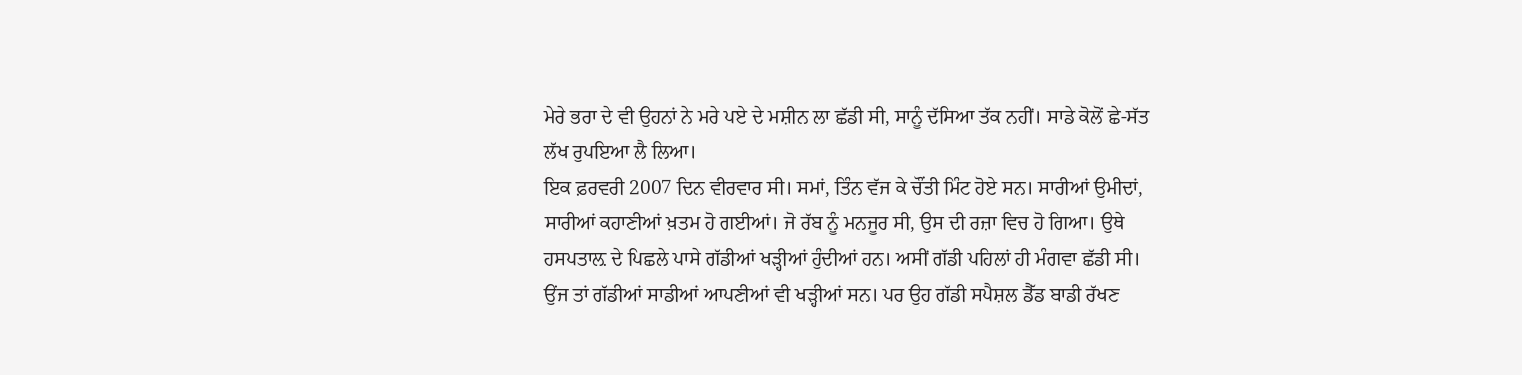ਮੇਰੇ ਭਰਾ ਦੇ ਵੀ ਉਹਨਾਂ ਨੇ ਮਰੇ ਪਏ ਦੇ ਮਸ਼ੀਨ ਲਾ ਛੱਡੀ ਸੀ, ਸਾਨੂੰ ਦੱਸਿਆ ਤੱਕ ਨਹੀਂ। ਸਾਡੇ ਕੋਲੋਂ ਛੇ-ਸੱਤ ਲੱਖ ਰੁਪਇਆ ਲੈ ਲਿਆ।
ਇਕ ਫ਼ਰਵਰੀ 2007 ਦਿਨ ਵੀਰਵਾਰ ਸੀ। ਸਮਾਂ, ਤਿੰਨ ਵੱਜ ਕੇ ਚੌਂਤੀ ਮਿੰਟ ਹੋਏ ਸਨ। ਸਾਰੀਆਂ ਉਮੀਦਾਂ, ਸਾਰੀਆਂ ਕਹਾਣੀਆਂ ਖ਼ਤਮ ਹੋ ਗਈਆਂ। ਜੋ ਰੱਬ ਨੂੰ ਮਨਜੂਰ ਸੀ, ਉਸ ਦੀ ਰਜ਼ਾ ਵਿਚ ਹੋ ਗਿਆ। ਉਥੇ ਹਸਪਤਾਲ਼ ਦੇ ਪਿਛਲੇ ਪਾਸੇ ਗੱਡੀਆਂ ਖੜ੍ਹੀਆਂ ਹੁੰਦੀਆਂ ਹਨ। ਅਸੀਂ ਗੱਡੀ ਪਹਿਲਾਂ ਹੀ ਮੰਗਵਾ ਛੱਡੀ ਸੀ। ਉਂਜ ਤਾਂ ਗੱਡੀਆਂ ਸਾਡੀਆਂ ਆਪਣੀਆਂ ਵੀ ਖੜ੍ਹੀਆਂ ਸਨ। ਪਰ ਉਹ ਗੱਡੀ ਸਪੈਸ਼ਲ ਡੈੱਡ ਬਾਡੀ ਰੱਖਣ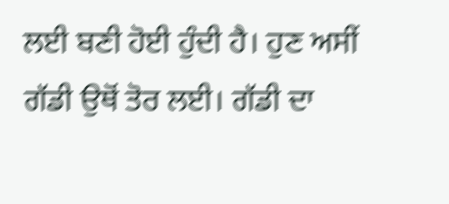ਲਈ ਬਣੀ ਹੋਈ ਹੁੰਦੀ ਹੈ। ਹੁਣ ਅਸੀਂ ਗੱਡੀ ਉਥੋਂ ਤੋਰ ਲਈ। ਗੱਡੀ ਦਾ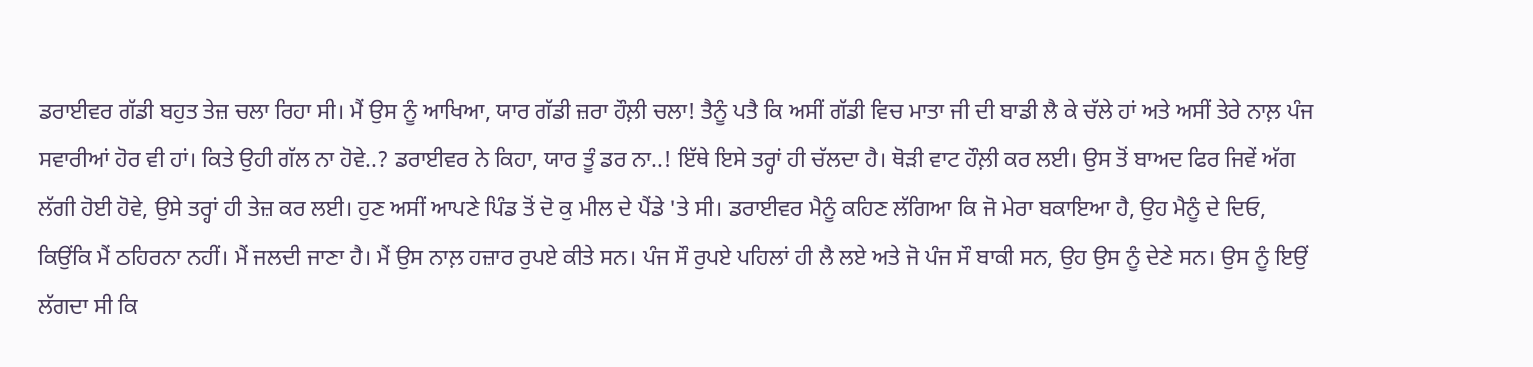ਡਰਾਈਵਰ ਗੱਡੀ ਬਹੁਤ ਤੇਜ਼ ਚਲਾ ਰਿਹਾ ਸੀ। ਮੈਂ ਉਸ ਨੂੰ ਆਖਿਆ, ਯਾਰ ਗੱਡੀ ਜ਼ਰਾ ਹੌਲ਼ੀ ਚਲਾ! ਤੈਨੂੰ ਪਤੈ ਕਿ ਅਸੀਂ ਗੱਡੀ ਵਿਚ ਮਾਤਾ ਜੀ ਦੀ ਬਾਡੀ ਲੈ ਕੇ ਚੱਲੇ ਹਾਂ ਅਤੇ ਅਸੀਂ ਤੇਰੇ ਨਾਲ਼ ਪੰਜ ਸਵਾਰੀਆਂ ਹੋਰ ਵੀ ਹਾਂ। ਕਿਤੇ ਉਹੀ ਗੱਲ ਨਾ ਹੋਵੇ..? ਡਰਾਈਵਰ ਨੇ ਕਿਹਾ, ਯਾਰ ਤੂੰ ਡਰ ਨਾ..! ਇੱਥੇ ਇਸੇ ਤਰ੍ਹਾਂ ਹੀ ਚੱਲਦਾ ਹੈ। ਥੋੜੀ ਵਾਟ ਹੌਲ਼ੀ ਕਰ ਲਈ। ਉਸ ਤੋਂ ਬਾਅਦ ਫਿਰ ਜਿਵੇਂ ਅੱਗ ਲੱਗੀ ਹੋਈ ਹੋਵੇ, ਉਸੇ ਤਰ੍ਹਾਂ ਹੀ ਤੇਜ਼ ਕਰ ਲਈ। ਹੁਣ ਅਸੀਂ ਆਪਣੇ ਪਿੰਡ ਤੋਂ ਦੋ ਕੁ ਮੀਲ ਦੇ ਪੈਂਡੇ 'ਤੇ ਸੀ। ਡਰਾਈਵਰ ਮੈਨੂੰ ਕਹਿਣ ਲੱਗਿਆ ਕਿ ਜੋ ਮੇਰਾ ਬਕਾਇਆ ਹੈ, ਉਹ ਮੈਨੂੰ ਦੇ ਦਿਓ, ਕਿਉਂਕਿ ਮੈਂ ਠਹਿਰਨਾ ਨਹੀਂ। ਮੈਂ ਜਲਦੀ ਜਾਣਾ ਹੈ। ਮੈਂ ਉਸ ਨਾਲ਼ ਹਜ਼ਾਰ ਰੁਪਏ ਕੀਤੇ ਸਨ। ਪੰਜ ਸੌ ਰੁਪਏ ਪਹਿਲਾਂ ਹੀ ਲੈ ਲਏ ਅਤੇ ਜੋ ਪੰਜ ਸੌ ਬਾਕੀ ਸਨ, ਉਹ ਉਸ ਨੂੰ ਦੇਣੇ ਸਨ। ਉਸ ਨੂੰ ਇਉਂ ਲੱਗਦਾ ਸੀ ਕਿ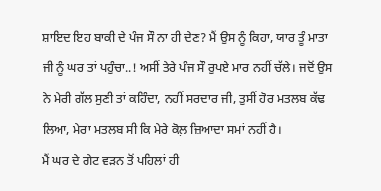ਸ਼ਾਇਦ ਇਹ ਬਾਕੀ ਦੇ ਪੰਜ ਸੌ ਨਾ ਹੀ ਦੇਣ? ਮੈਂ ਉਸ ਨੂੰ ਕਿਹਾ, ਯਾਰ ਤੂੰ ਮਾਤਾ ਜੀ ਨੂੰ ਘਰ ਤਾਂ ਪਹੁੰਚਾ..! ਅਸੀਂ ਤੇਰੇ ਪੰਜ ਸੌ ਰੁਪਏ ਮਾਰ ਨਹੀਂ ਚੱਲੇ। ਜਦੋਂ ਉਸ ਨੇ ਮੇਰੀ ਗੱਲ ਸੁਣੀ ਤਾਂ ਕਹਿੰਦਾ, ਨਹੀਂ ਸਰਦਾਰ ਜੀ, ਤੁਸੀਂ ਹੋਰ ਮਤਲਬ ਕੱਢ ਲਿਆ, ਮੇਰਾ ਮਤਲਬ ਸੀ ਕਿ ਮੇਰੇ ਕੋਲ਼ ਜ਼ਿਆਦਾ ਸਮਾਂ ਨਹੀਂ ਹੈ।
ਮੈਂ ਘਰ ਦੇ ਗੇਟ ਵੜਨ ਤੋਂ ਪਹਿਲਾਂ ਹੀ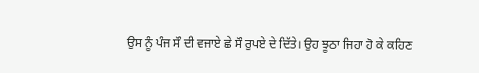ਉਸ ਨੂੰ ਪੰਜ ਸੌ ਦੀ ਵਜਾਏ ਛੇ ਸੌ ਰੁਪਏ ਦੇ ਦਿੱਤੇ। ਉਹ ਝੂਠਾ ਜਿਹਾ ਹੋ ਕੇ ਕਹਿਣ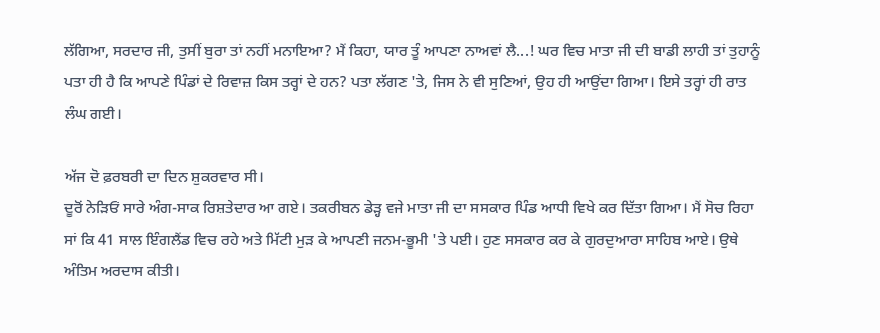ਲੱਗਿਆ, ਸਰਦਾਰ ਜੀ, ਤੁਸੀਂ ਬੁਰਾ ਤਾਂ ਨਹੀਂ ਮਨਾਇਆ? ਮੈਂ ਕਿਹਾ, ਯਾਰ ਤੂੰ ਆਪਣਾ ਨਾਅਵਾਂ ਲੈ...! ਘਰ ਵਿਚ ਮਾਤਾ ਜੀ ਦੀ ਬਾਡੀ ਲਾਹੀ ਤਾਂ ਤੁਹਾਨੂੰ ਪਤਾ ਹੀ ਹੈ ਕਿ ਆਪਣੇ ਪਿੰਡਾਂ ਦੇ ਰਿਵਾਜ਼ ਕਿਸ ਤਰ੍ਹਾਂ ਦੇ ਹਨ? ਪਤਾ ਲੱਗਣ 'ਤੇ, ਜਿਸ ਨੇ ਵੀ ਸੁਣਿਆਂ, ਉਹ ਹੀ ਆਉਂਦਾ ਗਿਆ। ਇਸੇ ਤਰ੍ਹਾਂ ਹੀ ਰਾਤ ਲੰਘ ਗਈ।

ਅੱਜ ਦੋ ਫ਼ਰਬਰੀ ਦਾ ਦਿਨ ਸ਼ੁਕਰਵਾਰ ਸੀ।
ਦੂਰੋਂ ਨੇੜਿਓਂ ਸਾਰੇ ਅੰਗ-ਸਾਕ ਰਿਸ਼ਤੇਦਾਰ ਆ ਗਏ। ਤਕਰੀਬਨ ਡੇੜ੍ਹ ਵਜੇ ਮਾਤਾ ਜੀ ਦਾ ਸਸਕਾਰ ਪਿੰਡ ਆਧੀ ਵਿਖੇ ਕਰ ਦਿੱਤਾ ਗਿਆ। ਮੈਂ ਸੋਚ ਰਿਹਾ ਸਾਂ ਕਿ 41 ਸਾਲ ਇੰਗਲੈਂਡ ਵਿਚ ਰਹੇ ਅਤੇ ਮਿੱਟੀ ਮੁੜ ਕੇ ਆਪਣੀ ਜਨਮ-ਭੂਮੀ 'ਤੇ ਪਈ। ਹੁਣ ਸਸਕਾਰ ਕਰ ਕੇ ਗੁਰਦੁਆਰਾ ਸਾਹਿਬ ਆਏ। ਉਥੇ ਅੰਤਿਮ ਅਰਦਾਸ ਕੀਤੀ।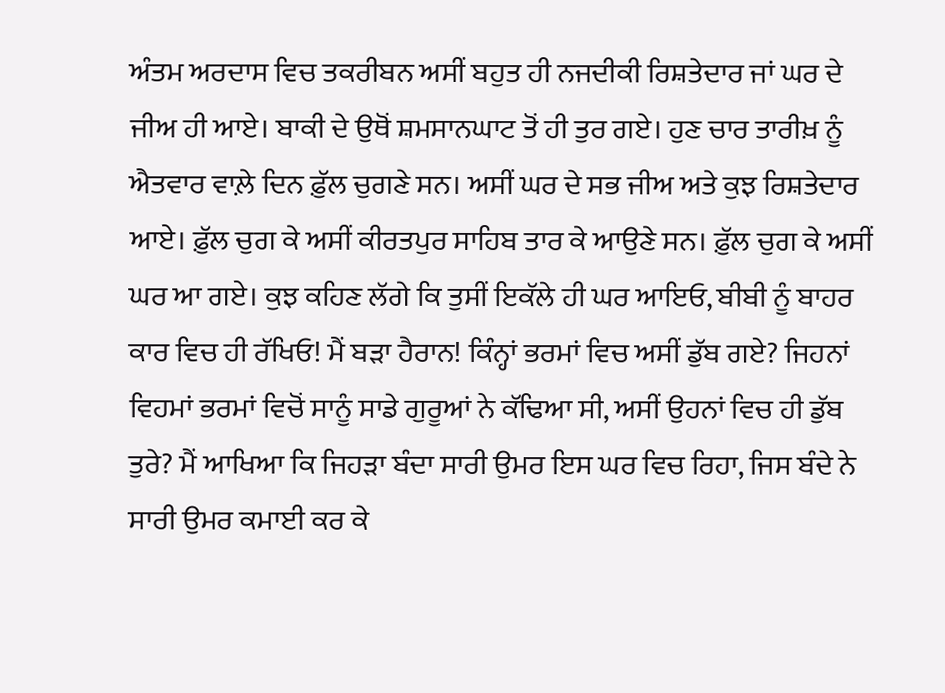ਅੰਤਮ ਅਰਦਾਸ ਵਿਚ ਤਕਰੀਬਨ ਅਸੀਂ ਬਹੁਤ ਹੀ ਨਜਦੀਕੀ ਰਿਸ਼ਤੇਦਾਰ ਜਾਂ ਘਰ ਦੇ ਜੀਅ ਹੀ ਆਏ। ਬਾਕੀ ਦੇ ਉਥੋਂ ਸ਼ਮਸਾਨਘਾਟ ਤੋਂ ਹੀ ਤੁਰ ਗਏ। ਹੁਣ ਚਾਰ ਤਾਰੀਖ਼ ਨੂੰ ਐਤਵਾਰ ਵਾਲ਼ੇ ਦਿਨ ਫ਼ੁੱਲ ਚੁਗਣੇ ਸਨ। ਅਸੀਂ ਘਰ ਦੇ ਸਭ ਜੀਅ ਅਤੇ ਕੁਝ ਰਿਸ਼ਤੇਦਾਰ ਆਏ। ਫ਼ੁੱਲ ਚੁਗ ਕੇ ਅਸੀਂ ਕੀਰਤਪੁਰ ਸਾਹਿਬ ਤਾਰ ਕੇ ਆਉਣੇ ਸਨ। ਫ਼ੁੱਲ ਚੁਗ ਕੇ ਅਸੀਂ ਘਰ ਆ ਗਏ। ਕੁਝ ਕਹਿਣ ਲੱਗੇ ਕਿ ਤੁਸੀਂ ਇਕੱਲੇ ਹੀ ਘਰ ਆਇਓ, ਬੀਬੀ ਨੂੰ ਬਾਹਰ ਕਾਰ ਵਿਚ ਹੀ ਰੱਖਿਓ! ਮੈਂ ਬੜਾ ਹੈਰਾਨ! ਕਿੰਨ੍ਹਾਂ ਭਰਮਾਂ ਵਿਚ ਅਸੀਂ ਡੁੱਬ ਗਏ? ਜਿਹਨਾਂ ਵਿਹਮਾਂ ਭਰਮਾਂ ਵਿਚੋਂ ਸਾਨੂੰ ਸਾਡੇ ਗੁਰੂਆਂ ਨੇ ਕੱਢਿਆ ਸੀ, ਅਸੀਂ ਉਹਨਾਂ ਵਿਚ ਹੀ ਡੁੱਬ ਤੁਰੇ? ਮੈਂ ਆਖਿਆ ਕਿ ਜਿਹੜਾ ਬੰਦਾ ਸਾਰੀ ਉਮਰ ਇਸ ਘਰ ਵਿਚ ਰਿਹਾ, ਜਿਸ ਬੰਦੇ ਨੇ ਸਾਰੀ ਉਮਰ ਕਮਾਈ ਕਰ ਕੇ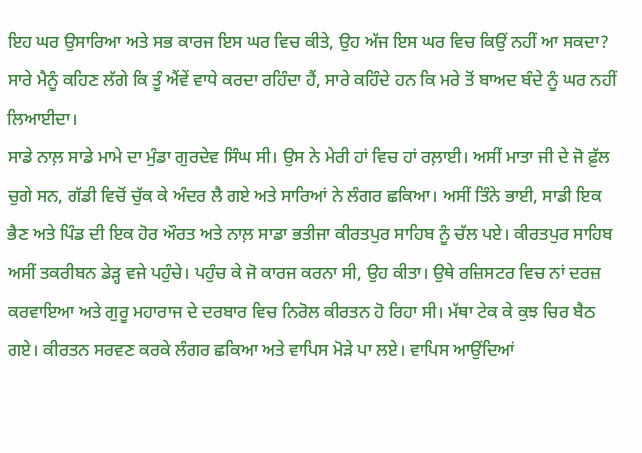ਇਹ ਘਰ ਉਸਾਰਿਆ ਅਤੇ ਸਭ ਕਾਰਜ ਇਸ ਘਰ ਵਿਚ ਕੀਤੇ, ਉਹ ਅੱਜ ਇਸ ਘਰ ਵਿਚ ਕਿਉਂ ਨਹੀਂ ਆ ਸਕਦਾ? ਸਾਰੇ ਮੈਨੂੰ ਕਹਿਣ ਲੱਗੇ ਕਿ ਤੂੰ ਐਂਵੇਂ ਵਾਧੇ ਕਰਦਾ ਰਹਿੰਦਾ ਹੈਂ, ਸਾਰੇ ਕਹਿੰਦੇ ਹਨ ਕਿ ਮਰੇ ਤੋਂ ਬਾਅਦ ਬੰਦੇ ਨੂੰ ਘਰ ਨਹੀਂ ਲਿਆਈਦਾ।
ਸਾਡੇ ਨਾਲ਼ ਸਾਡੇ ਮਾਮੇ ਦਾ ਮੁੰਡਾ ਗੁਰਦੇਵ ਸਿੰਘ ਸੀ। ਉਸ ਨੇ ਮੇਰੀ ਹਾਂ ਵਿਚ ਹਾਂ ਰਲ਼ਾਈ। ਅਸੀਂ ਮਾਤਾ ਜੀ ਦੇ ਜੋ ਫ਼ੁੱਲ ਚੁਗੇ ਸਨ, ਗੱਡੀ ਵਿਚੋਂ ਚੁੱਕ ਕੇ ਅੰਦਰ ਲੈ ਗਏ ਅਤੇ ਸਾਰਿਆਂ ਨੇ ਲੰਗਰ ਛਕਿਆ। ਅਸੀਂ ਤਿੰਨੇ ਭਾਈ, ਸਾਡੀ ਇਕ ਭੈਣ ਅਤੇ ਪਿੰਡ ਦੀ ਇਕ ਹੋਰ ਔਰਤ ਅਤੇ ਨਾਲ਼ ਸਾਡਾ ਭਤੀਜਾ ਕੀਰਤਪੁਰ ਸਾਹਿਬ ਨੂੰ ਚੱਲ ਪਏ। ਕੀਰਤਪੁਰ ਸਾਹਿਬ ਅਸੀਂ ਤਕਰੀਬਨ ਡੇੜ੍ਹ ਵਜੇ ਪਹੁੰਚੇ। ਪਹੁੰਚ ਕੇ ਜੋ ਕਾਰਜ ਕਰਨਾ ਸੀ, ਉਹ ਕੀਤਾ। ਉਥੇ ਰਜ਼ਿਸਟਰ ਵਿਚ ਨਾਂ ਦਰਜ਼ ਕਰਵਾਇਆ ਅਤੇ ਗੁਰੂ ਮਹਾਰਾਜ ਦੇ ਦਰਬਾਰ ਵਿਚ ਨਿਰੋਲ ਕੀਰਤਨ ਹੋ ਰਿਹਾ ਸੀ। ਮੱਥਾ ਟੇਕ ਕੇ ਕੁਝ ਚਿਰ ਬੈਠ ਗਏ। ਕੀਰਤਨ ਸਰਵਣ ਕਰਕੇ ਲੰਗਰ ਛਕਿਆ ਅਤੇ ਵਾਪਿਸ ਮੋੜੇ ਪਾ ਲਏ। ਵਾਪਿਸ ਆਉਂਦਿਆਂ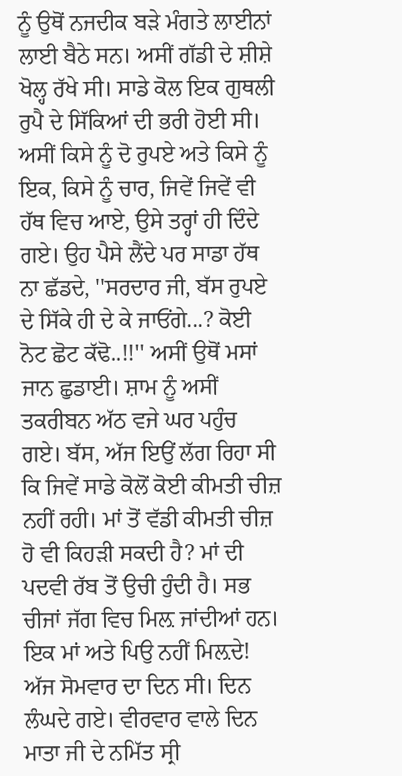ਨੂੰ ਉਥੋਂ ਨਜਦੀਕ ਬੜੇ ਮੰਗਤੇ ਲਾਈਨਾਂ ਲਾਈ ਬੈਠੇ ਸਨ। ਅਸੀਂ ਗੱਡੀ ਦੇ ਸ਼ੀਸ਼ੇ ਖੋਲ੍ਹ ਰੱਖੇ ਸੀ। ਸਾਡੇ ਕੋਲ ਇਕ ਗੁਥਲੀ ਰੁਪੈ ਦੇ ਸਿੱਕਿਆਂ ਦੀ ਭਰੀ ਹੋਈ ਸੀ। ਅਸੀਂ ਕਿਸੇ ਨੂੰ ਦੋ ਰੁਪਏ ਅਤੇ ਕਿਸੇ ਨੂੰ ਇਕ, ਕਿਸੇ ਨੂੰ ਚਾਰ, ਜਿਵੇਂ ਜਿਵੇਂ ਵੀ ਹੱਥ ਵਿਚ ਆਏ, ਉਸੇ ਤਰ੍ਹਾਂ ਹੀ ਦਿੰਦੇ ਗਏ। ਉਹ ਪੈਸੇ ਲੈਂਦੇ ਪਰ ਸਾਡਾ ਹੱਥ ਨਾ ਛੱਡਦੇ, ''ਸਰਦਾਰ ਜੀ, ਬੱਸ ਰੁਪਏ ਦੇ ਸਿੱਕੇ ਹੀ ਦੇ ਕੇ ਜਾਓਂਗੇ...? ਕੋਈ ਨੋਟ ਛੋਟ ਕੱਢੋ..!!'' ਅਸੀਂ ਉਥੋਂ ਮਸਾਂ ਜਾਨ ਛੁਡਾਈ। ਸ਼ਾਮ ਨੂੰ ਅਸੀਂ ਤਕਰੀਬਨ ਅੱਠ ਵਜੇ ਘਰ ਪਹੁੰਚ ਗਏ। ਬੱਸ, ਅੱਜ ਇਉਂ ਲੱਗ ਰਿਹਾ ਸੀ ਕਿ ਜਿਵੇਂ ਸਾਡੇ ਕੋਲੋਂ ਕੋਈ ਕੀਮਤੀ ਚੀਜ਼ ਨਹੀਂ ਰਹੀ। ਮਾਂ ਤੋਂ ਵੱਡੀ ਕੀਮਤੀ ਚੀਜ਼ ਹੋ ਵੀ ਕਿਹੜੀ ਸਕਦੀ ਹੈ? ਮਾਂ ਦੀ ਪਦਵੀ ਰੱਬ ਤੋਂ ਉਚੀ ਹੁੰਦੀ ਹੈ। ਸਭ ਚੀਜਾਂ ਜੱਗ ਵਿਚ ਮਿਲ਼ ਜਾਂਦੀਆਂ ਹਨ। ਇਕ ਮਾਂ ਅਤੇ ਪਿਉ ਨਹੀਂ ਮਿਲ਼ਦੇ!
ਅੱਜ ਸੋਮਵਾਰ ਦਾ ਦਿਨ ਸੀ। ਦਿਨ ਲੰਘਦੇ ਗਏ। ਵੀਰਵਾਰ ਵਾਲੇ ਦਿਨ ਮਾਤਾ ਜੀ ਦੇ ਨਮਿੱਤ ਸ੍ਰੀ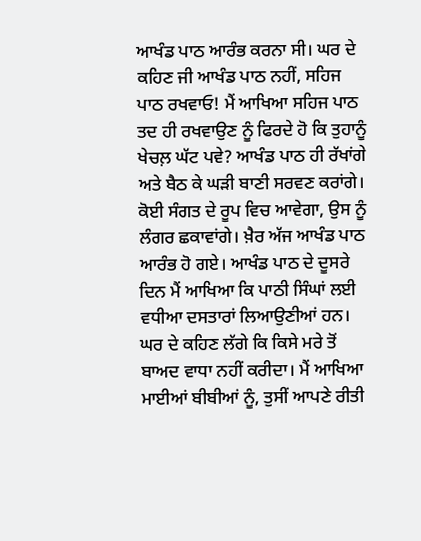ਆਖੰਡ ਪਾਠ ਆਰੰਭ ਕਰਨਾ ਸੀ। ਘਰ ਦੇ ਕਹਿਣ ਜੀ ਆਖੰਡ ਪਾਠ ਨਹੀਂ, ਸਹਿਜ ਪਾਠ ਰਖਵਾਓ! ਮੈਂ ਆਖਿਆ ਸਹਿਜ ਪਾਠ ਤਦ ਹੀ ਰਖਵਾਉਣ ਨੂੰ ਫਿਰਦੇ ਹੋ ਕਿ ਤੁਹਾਨੂੰ ਖੇਚਲ਼ ਘੱਟ ਪਵੇ? ਆਖੰਡ ਪਾਠ ਹੀ ਰੱਖਾਂਗੇ ਅਤੇ ਬੈਠ ਕੇ ਘੜੀ ਬਾਣੀ ਸਰਵਣ ਕਰਾਂਗੇ। ਕੋਈ ਸੰਗਤ ਦੇ ਰੂਪ ਵਿਚ ਆਵੇਗਾ, ਉਸ ਨੂੰ ਲੰਗਰ ਛਕਾਵਾਂਗੇ। ਖ਼ੈਰ ਅੱਜ ਆਖੰਡ ਪਾਠ ਆਰੰਭ ਹੋ ਗਏ। ਆਖੰਡ ਪਾਠ ਦੇ ਦੂਸਰੇ ਦਿਨ ਮੈਂ ਆਖਿਆ ਕਿ ਪਾਠੀ ਸਿੰਘਾਂ ਲਈ ਵਧੀਆ ਦਸਤਾਰਾਂ ਲਿਆਉਣੀਆਂ ਹਨ। ਘਰ ਦੇ ਕਹਿਣ ਲੱਗੇ ਕਿ ਕਿਸੇ ਮਰੇ ਤੋਂ ਬਾਅਦ ਵਾਧਾ ਨਹੀਂ ਕਰੀਦਾ। ਮੈਂ ਆਖਿਆ ਮਾਈਆਂ ਬੀਬੀਆਂ ਨੂੰ, ਤੁਸੀਂ ਆਪਣੇ ਰੀਤੀ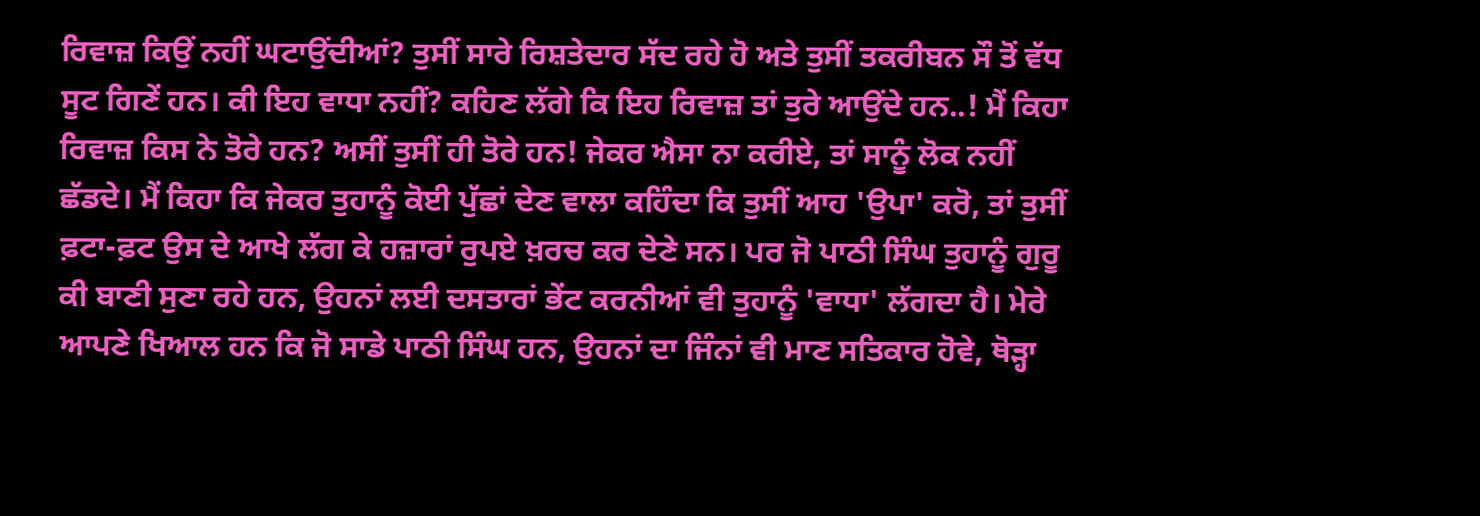ਰਿਵਾਜ਼ ਕਿਉਂ ਨਹੀਂ ਘਟਾਉਂਦੀਆਂ? ਤੁਸੀਂ ਸਾਰੇ ਰਿਸ਼ਤੇਦਾਰ ਸੱਦ ਰਹੇ ਹੋ ਅਤੇ ਤੁਸੀਂ ਤਕਰੀਬਨ ਸੌ ਤੋਂ ਵੱਧ ਸੂਟ ਗਿਣੇਂ ਹਨ। ਕੀ ਇਹ ਵਾਧਾ ਨਹੀਂ? ਕਹਿਣ ਲੱਗੇ ਕਿ ਇਹ ਰਿਵਾਜ਼ ਤਾਂ ਤੁਰੇ ਆਉਂਦੇ ਹਨ..! ਮੈਂ ਕਿਹਾ ਰਿਵਾਜ਼ ਕਿਸ ਨੇ ਤੋਰੇ ਹਨ? ਅਸੀਂ ਤੁਸੀਂ ਹੀ ਤੋਰੇ ਹਨ! ਜੇਕਰ ਐਸਾ ਨਾ ਕਰੀਏ, ਤਾਂ ਸਾਨੂੰ ਲੋਕ ਨਹੀਂ ਛੱਡਦੇ। ਮੈਂ ਕਿਹਾ ਕਿ ਜੇਕਰ ਤੁਹਾਨੂੰ ਕੋਈ ਪੁੱਛਾਂ ਦੇਣ ਵਾਲਾ ਕਹਿੰਦਾ ਕਿ ਤੁਸੀਂ ਆਹ 'ਉਪਾ' ਕਰੋ, ਤਾਂ ਤੁਸੀਂ ਫ਼ਟਾ-ਫ਼ਟ ਉਸ ਦੇ ਆਖੇ ਲੱਗ ਕੇ ਹਜ਼ਾਰਾਂ ਰੁਪਏ ਖ਼ਰਚ ਕਰ ਦੇਣੇ ਸਨ। ਪਰ ਜੋ ਪਾਠੀ ਸਿੰਘ ਤੁਹਾਨੂੰ ਗੁਰੂ ਕੀ ਬਾਣੀ ਸੁਣਾ ਰਹੇ ਹਨ, ਉਹਨਾਂ ਲਈ ਦਸਤਾਰਾਂ ਭੇਂਟ ਕਰਨੀਆਂ ਵੀ ਤੁਹਾਨੂੰ 'ਵਾਧਾ' ਲੱਗਦਾ ਹੈ। ਮੇਰੇ ਆਪਣੇ ਖਿਆਲ ਹਨ ਕਿ ਜੋ ਸਾਡੇ ਪਾਠੀ ਸਿੰਘ ਹਨ, ਉਹਨਾਂ ਦਾ ਜਿੰਨਾਂ ਵੀ ਮਾਣ ਸਤਿਕਾਰ ਹੋਵੇ, ਥੋੜ੍ਹਾ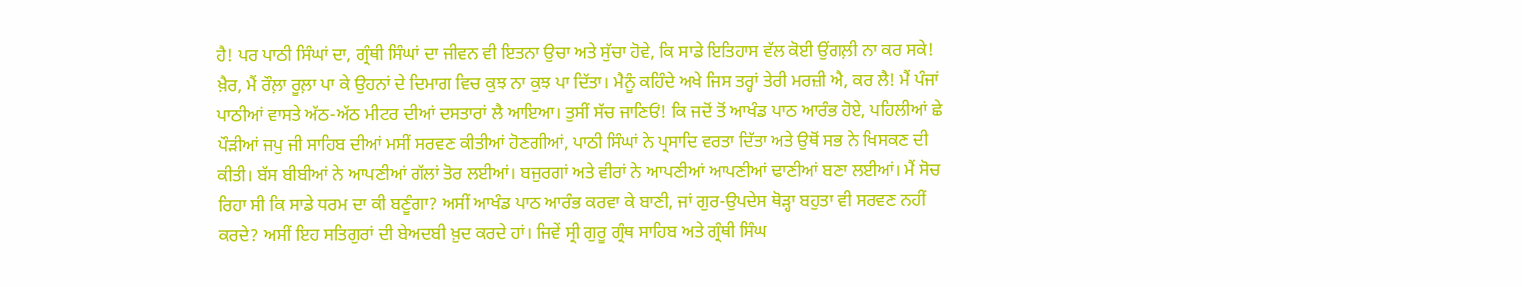ਹੈ! ਪਰ ਪਾਠੀ ਸਿੰਘਾਂ ਦਾ, ਗ੍ਰੰਥੀ ਸਿੰਘਾਂ ਦਾ ਜੀਵਨ ਵੀ ਇਤਨਾ ਉਚਾ ਅਤੇ ਸੁੱਚਾ ਹੋਵੇ, ਕਿ ਸਾਡੇ ਇਤਿਹਾਸ ਵੱਲ ਕੋਈ ਉਂਗਲ਼ੀ ਨਾ ਕਰ ਸਕੇ!
ਖ਼ੈਰ, ਮੈਂ ਰੌਲ਼ਾ ਰੂਲ਼ਾ ਪਾ ਕੇ ਉਹਨਾਂ ਦੇ ਦਿਮਾਗ ਵਿਚ ਕੁਝ ਨਾ ਕੁਝ ਪਾ ਦਿੱਤਾ। ਮੈਨੂੰ ਕਹਿੰਦੇ ਅਖੇ ਜਿਸ ਤਰ੍ਹਾਂ ਤੇਰੀ ਮਰਜ਼ੀ ਐ, ਕਰ ਲੈ! ਮੈਂ ਪੰਜਾਂ ਪਾਠੀਆਂ ਵਾਸਤੇ ਅੱਠ-ਅੱਠ ਮੀਟਰ ਦੀਆਂ ਦਸਤਾਰਾਂ ਲੈ ਆਇਆ। ਤੁਸੀਂ ਸੱਚ ਜਾਣਿਓਂ! ਕਿ ਜਦੋਂ ਤੋਂ ਆਖੰਡ ਪਾਠ ਆਰੰਭ ਹੋਏ, ਪਹਿਲੀਆਂ ਛੇ ਪੌੜੀਆਂ ਜਪੁ ਜੀ ਸਾਹਿਬ ਦੀਆਂ ਮਸੀਂ ਸਰਵਣ ਕੀਤੀਆਂ ਹੋਣਗੀਆਂ, ਪਾਠੀ ਸਿੰਘਾਂ ਨੇ ਪ੍ਰਸਾਦਿ ਵਰਤਾ ਦਿੱਤਾ ਅਤੇ ਉਥੋਂ ਸਭ ਨੇ ਖਿਸਕਣ ਦੀ ਕੀਤੀ। ਬੱਸ ਬੀਬੀਆਂ ਨੇ ਆਪਣੀਆਂ ਗੱਲਾਂ ਤੋਰ ਲਈਆਂ। ਬਜੁਰਗਾਂ ਅਤੇ ਵੀਰਾਂ ਨੇ ਆਪਣੀਆਂ ਆਪਣੀਆਂ ਢਾਣੀਆਂ ਬਣਾ ਲਈਆਂ। ਮੈਂ ਸੋਚ ਰਿਹਾ ਸੀ ਕਿ ਸਾਡੇ ਧਰਮ ਦਾ ਕੀ ਬਣੂੰਗਾ? ਅਸੀਂ ਆਖੰਡ ਪਾਠ ਆਰੰਭ ਕਰਵਾ ਕੇ ਬਾਣੀ, ਜਾਂ ਗੁਰ-ਉਪਦੇਸ ਥੋੜ੍ਹਾ ਬਹੁਤਾ ਵੀ ਸਰਵਣ ਨਹੀਂ ਕਰਦੇ? ਅਸੀਂ ਇਹ ਸਤਿਗੁਰਾਂ ਦੀ ਬੇਅਦਬੀ ਖ਼ੁਦ ਕਰਦੇ ਹਾਂ। ਜਿਵੇਂ ਸ੍ਰੀ ਗੁਰੂ ਗ੍ਰੰਥ ਸਾਹਿਬ ਅਤੇ ਗ੍ਰੰਥੀ ਸਿੰਘ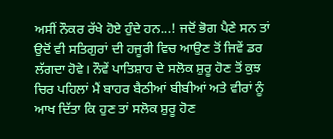ਅਸੀਂ ਨੌਕਰ ਰੱਖੇ ਹੋਏ ਹੁੰਦੇ ਹਨ...! ਜਦੋਂ ਭੋਗ ਪੈਣੇ ਸਨ ਤਾਂ ਉਦੋਂ ਵੀ ਸਤਿਗੁਰਾਂ ਦੀ ਹਜੂਰੀ ਵਿਚ ਆਉਣ ਤੋਂ ਜਿਵੇਂ ਡਰ ਲੱਗਦਾ ਹੋਵੇ। ਨੌਵੇਂ ਪਾਤਿਸ਼ਾਹ ਦੇ ਸਲੋਕ ਸ਼ੁਰੂ ਹੋਣ ਤੋਂ ਕੁਝ ਚਿਰ ਪਹਿਲਾਂ ਮੈਂ ਬਾਹਰ ਬੈਠੀਆਂ ਬੀਬੀਆਂ ਅਤੇ ਵੀਰਾਂ ਨੂੰ ਆਖ ਦਿੱਤਾ ਕਿ ਹੁਣ ਤਾਂ ਸਲੋਕ ਸ਼ੁਰੂ ਹੋਣ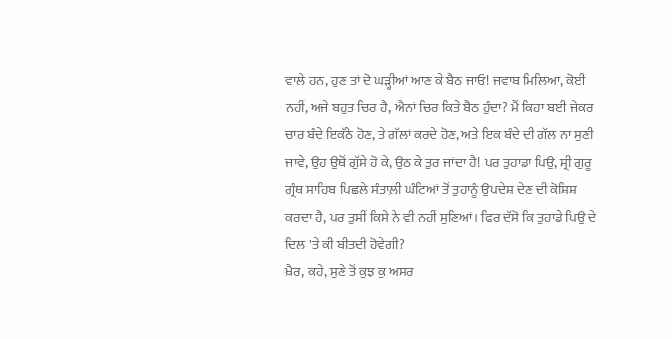ਵਾਲੇ ਹਨ, ਹੁਣ ਤਾਂ ਦੋ ਘੜ੍ਹੀਆਂ ਆਣ ਕੇ ਬੈਠ ਜਾਓ! ਜਵਾਬ ਮਿਲਿਆ, ਕੋਈ ਨਹੀਂ, ਅਜੇ ਬਹੁਤ ਚਿਰ ਹੈ, ਐਨਾਂ ਚਿਰ ਕਿਤੇ ਬੈਠ ਹੁੰਦਾ? ਮੈਂ ਕਿਹਾ ਬਈ ਜੇਕਰ ਚਾਰ ਬੰਦੇ ਇਕੱਠੇ ਹੋਣ, ਤੇ ਗੱਲਾਂ ਕਰਦੇ ਹੋਣ, ਅਤੇ ਇਕ ਬੰਦੇ ਦੀ ਗੱਲ ਨਾ ਸੁਣੀ ਜਾਵੇ, ਉਹ ਉਥੋਂ ਗੁੱਸੇ ਹੋ ਕੇ, ਉਠ ਕੇ ਤੁਰ ਜਾਂਦਾ ਹੈ! ਪਰ ਤੁਹਾਡਾ ਪਿਉ, ਸ੍ਰੀ ਗੁਰੂ ਗ੍ਰੰਥ ਸਾਹਿਬ ਪਿਛਲੇ ਸੰਤਾਲ਼ੀ ਘੰਟਿਆਂ ਤੋਂ ਤੁਹਾਨੂੰ ਉਪਦੇਸ਼ ਦੇਣ ਦੀ ਕੋਸ਼ਿਸ਼ ਕਰਦਾ ਹੈ, ਪਰ ਤੁਸੀਂ ਕਿਸੇ ਨੇ ਵੀ ਨਹੀਂ ਸੁਣਿਆਂ। ਫਿਰ ਦੱਸੋ ਕਿ ਤੁਹਾਡੇ ਪਿਉ ਦੇ ਦਿਲ 'ਤੇ ਕੀ ਬੀਤਦੀ ਹੋਵੇਗੀ?
ਖ਼ੈਰ, ਕਹੇ, ਸੁਣੇ ਤੋਂ ਕੁਝ ਕੁ ਅਸਰ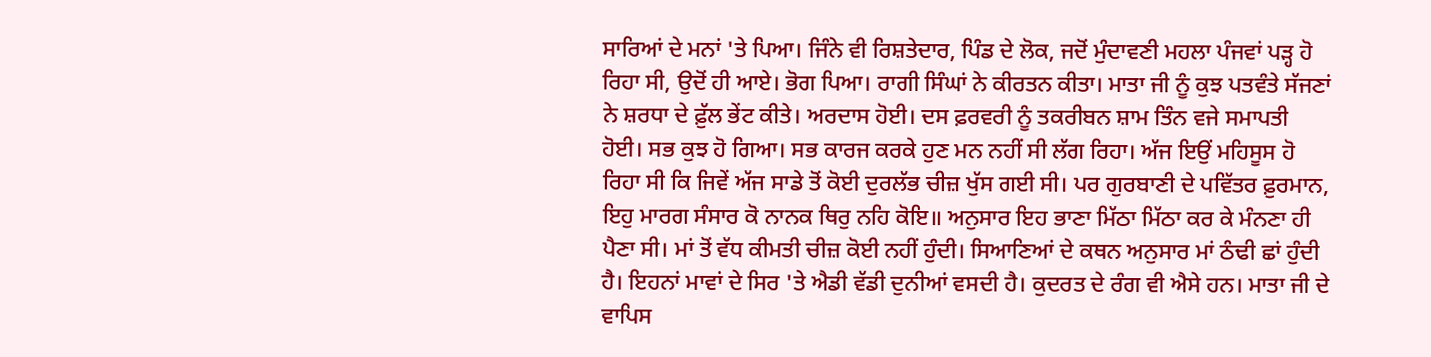ਸਾਰਿਆਂ ਦੇ ਮਨਾਂ 'ਤੇ ਪਿਆ। ਜਿੰਨੇ ਵੀ ਰਿਸ਼ਤੇਦਾਰ, ਪਿੰਡ ਦੇ ਲੋਕ, ਜਦੋਂ ਮੁੰਦਾਵਣੀ ਮਹਲਾ ਪੰਜਵਾਂ ਪੜ੍ਹ ਹੋ ਰਿਹਾ ਸੀ, ਉਦੋਂ ਹੀ ਆਏ। ਭੋਗ ਪਿਆ। ਰਾਗੀ ਸਿੰਘਾਂ ਨੇ ਕੀਰਤਨ ਕੀਤਾ। ਮਾਤਾ ਜੀ ਨੂੰ ਕੁਝ ਪਤਵੰਤੇ ਸੱਜਣਾਂ ਨੇ ਸ਼ਰਧਾ ਦੇ ਫ਼ੁੱਲ ਭੇਂਟ ਕੀਤੇ। ਅਰਦਾਸ ਹੋਈ। ਦਸ ਫ਼ਰਵਰੀ ਨੂੰ ਤਕਰੀਬਨ ਸ਼ਾਮ ਤਿੰਨ ਵਜੇ ਸਮਾਪਤੀ ਹੋਈ। ਸਭ ਕੁਝ ਹੋ ਗਿਆ। ਸਭ ਕਾਰਜ ਕਰਕੇ ਹੁਣ ਮਨ ਨਹੀਂ ਸੀ ਲੱਗ ਰਿਹਾ। ਅੱਜ ਇਉਂ ਮਹਿਸੂਸ ਹੋ ਰਿਹਾ ਸੀ ਕਿ ਜਿਵੇਂ ਅੱਜ ਸਾਡੇ ਤੋਂ ਕੋਈ ਦੁਰਲੱਭ ਚੀਜ਼ ਖੁੱਸ ਗਈ ਸੀ। ਪਰ ਗੁਰਬਾਣੀ ਦੇ ਪਵਿੱਤਰ ਫ਼ੁਰਮਾਨ, ਇਹੁ ਮਾਰਗ ਸੰਸਾਰ ਕੋ ਨਾਨਕ ਥਿਰੁ ਨਹਿ ਕੋਇ॥ ਅਨੁਸਾਰ ਇਹ ਭਾਣਾ ਮਿੱਠਾ ਮਿੱਠਾ ਕਰ ਕੇ ਮੰਨਣਾ ਹੀ ਪੈਣਾ ਸੀ। ਮਾਂ ਤੋਂ ਵੱਧ ਕੀਮਤੀ ਚੀਜ਼ ਕੋਈ ਨਹੀਂ ਹੁੰਦੀ। ਸਿਆਣਿਆਂ ਦੇ ਕਥਨ ਅਨੁਸਾਰ ਮਾਂ ਠੰਢੀ ਛਾਂ ਹੁੰਦੀ ਹੈ। ਇਹਨਾਂ ਮਾਵਾਂ ਦੇ ਸਿਰ 'ਤੇ ਐਡੀ ਵੱਡੀ ਦੁਨੀਆਂ ਵਸਦੀ ਹੈ। ਕੁਦਰਤ ਦੇ ਰੰਗ ਵੀ ਐਸੇ ਹਨ। ਮਾਤਾ ਜੀ ਦੇ ਵਾਪਿਸ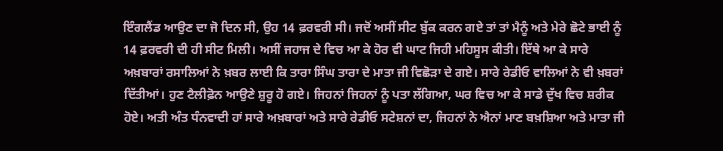ਇੰਗਲੈਂਡ ਆਉਣ ਦਾ ਜੋ ਦਿਨ ਸੀ, ਉਹ 14 ਫ਼ਰਵਰੀ ਸੀ। ਜਦੋਂ ਅਸੀਂ ਸੀਟ ਬੁੱਕ ਕਰਨ ਗਏ ਤਾਂ ਤਾਂ ਮੈਨੂੰ ਅਤੇ ਮੇਰੇ ਛੋਟੇ ਭਾਈ ਨੂੰ 14 ਫ਼ਰਵਰੀ ਦੀ ਹੀ ਸੀਟ ਮਿਲੀ। ਅਸੀਂ ਜਹਾਜ ਦੇ ਵਿਚ ਆ ਕੇ ਹੋਰ ਵੀ ਘਾਟ ਜਿਹੀ ਮਹਿਸੂਸ ਕੀਤੀ। ਇੱਥੇ ਆ ਕੇ ਸਾਰੇ ਅਖ਼ਬਾਰਾਂ ਰਸਾਲਿਆਂ ਨੇ ਖ਼ਬਰ ਲਾਈ ਕਿ ਤਾਰਾ ਸਿੰਘ ਤਾਰਾ ਦੇ ਮਾਤਾ ਜੀ ਵਿਛੋੜਾ ਦੇ ਗਏ। ਸਾਰੇ ਰੇਡੀਓ ਵਾਲਿਆਂ ਨੇ ਵੀ ਖ਼ਬਰਾਂ ਦਿੱਤੀਆਂ। ਹੁਣ ਟੈਲੀਫ਼ੋਨ ਆਉਣੇ ਸ਼ੁਰੂ ਹੋ ਗਏ। ਜਿਹਨਾਂ ਜਿਹਨਾਂ ਨੂੰ ਪਤਾ ਲੱਗਿਆ, ਘਰ ਵਿਚ ਆ ਕੇ ਸਾਡੇ ਦੁੱਖ ਵਿਚ ਸ਼ਰੀਕ ਹੋਏ। ਅਤੀ ਅੰਤ ਧੰਨਵਾਦੀ ਹਾਂ ਸਾਰੇ ਅਖ਼ਬਾਰਾਂ ਅਤੇ ਸਾਰੇ ਰੇਡੀਓ ਸਟੇਸ਼ਨਾਂ ਦਾ, ਜਿਹਨਾਂ ਨੇ ਐਨਾਂ ਮਾਣ ਬਖ਼ਸ਼ਿਆ ਅਤੇ ਮਾਤਾ ਜੀ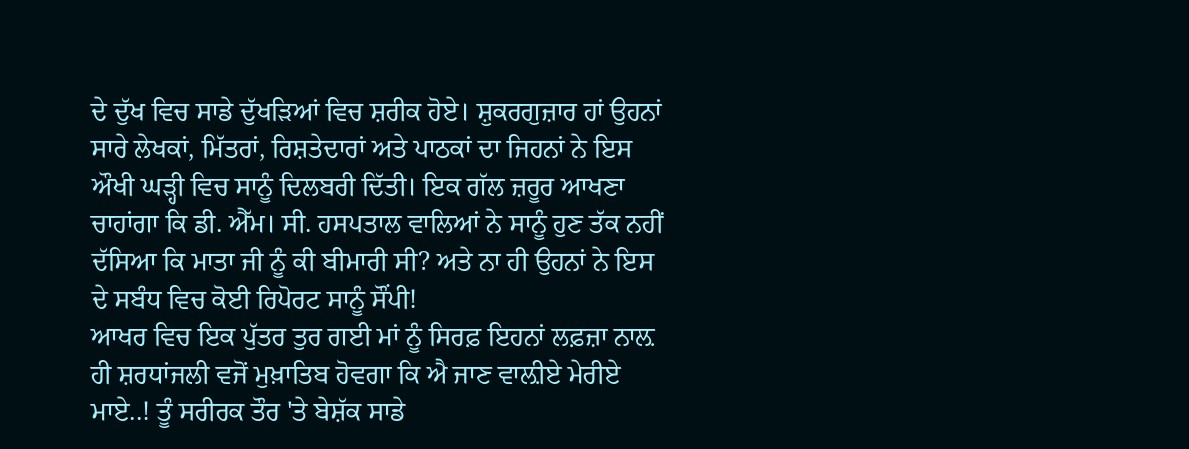ਦੇ ਦੁੱਖ ਵਿਚ ਸਾਡੇ ਦੁੱਖੜਿਆਂ ਵਿਚ ਸ਼ਰੀਕ ਹੋਏ। ਸ਼ੁਕਰਗੁਜ਼ਾਰ ਹਾਂ ਉਹਨਾਂ ਸਾਰੇ ਲੇਖਕਾਂ, ਮਿੱਤਰਾਂ, ਰਿਸ਼ਤੇਦਾਰਾਂ ਅਤੇ ਪਾਠਕਾਂ ਦਾ ਜਿਹਨਾਂ ਨੇ ਇਸ ਔਖੀ ਘੜ੍ਹੀ ਵਿਚ ਸਾਨੂੰ ਦਿਲਬਰੀ ਦਿੱਤੀ। ਇਕ ਗੱਲ ਜ਼ਰੂਰ ਆਖਣਾ ਚਾਹਾਂਗਾ ਕਿ ਡੀ. ਐੱਮ। ਸੀ. ਹਸਪਤਾਲ ਵਾਲਿਆਂ ਨੇ ਸਾਨੂੰ ਹੁਣ ਤੱਕ ਨਹੀਂ ਦੱਸਿਆ ਕਿ ਮਾਤਾ ਜੀ ਨੂੰ ਕੀ ਬੀਮਾਰੀ ਸੀ? ਅਤੇ ਨਾ ਹੀ ਉਹਨਾਂ ਨੇ ਇਸ ਦੇ ਸਬੰਧ ਵਿਚ ਕੋਈ ਰਿਪੋਰਟ ਸਾਨੂੰ ਸੌਂਪੀ!
ਆਖਰ ਵਿਚ ਇਕ ਪੁੱਤਰ ਤੁਰ ਗਈ ਮਾਂ ਨੂੰ ਸਿਰਫ਼ ਇਹਨਾਂ ਲਫ਼ਜ਼ਾ ਨਾਲ਼ ਹੀ ਸ਼ਰਧਾਂਜਲੀ ਵਜੋਂ ਮੁਖ਼ਾਤਿਬ ਹੋਵਗਾ ਕਿ ਐ ਜਾਣ ਵਾਲ਼ੀਏ ਮੇਰੀਏ ਮਾਏ..! ਤੂੰ ਸਰੀਰਕ ਤੌਰ 'ਤੇ ਬੇਸ਼ੱਕ ਸਾਡੇ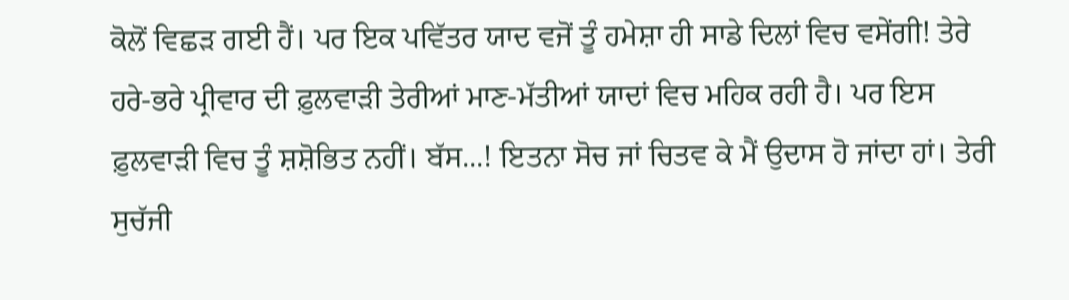ਕੋਲੋਂ ਵਿਛੜ ਗਈ ਹੈਂ। ਪਰ ਇਕ ਪਵਿੱਤਰ ਯਾਦ ਵਜੋਂ ਤੂੰ ਹਮੇਸ਼ਾ ਹੀ ਸਾਡੇ ਦਿਲਾਂ ਵਿਚ ਵਸੇਂਗੀ! ਤੇਰੇ ਹਰੇ-ਭਰੇ ਪ੍ਰੀਵਾਰ ਦੀ ਫ਼ੁਲਵਾੜੀ ਤੇਰੀਆਂ ਮਾਣ-ਮੱਤੀਆਂ ਯਾਦਾਂ ਵਿਚ ਮਹਿਕ ਰਹੀ ਹੈ। ਪਰ ਇਸ ਫ਼ੁਲਵਾੜੀ ਵਿਚ ਤੂੰ ਸ਼ਸ਼ੋਭਿਤ ਨਹੀਂ। ਬੱਸ...! ਇਤਨਾ ਸੋਚ ਜਾਂ ਚਿਤਵ ਕੇ ਮੈਂ ਉਦਾਸ ਹੋ ਜਾਂਦਾ ਹਾਂ। ਤੇਰੀ ਸੁਚੱਜੀ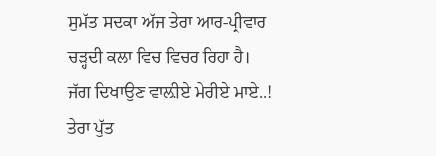ਸੁਮੱਤ ਸਦਕਾ ਅੱਜ ਤੇਰਾ ਆਰ-ਪ੍ਰੀਵਾਰ ਚੜ੍ਹਦੀ ਕਲਾ ਵਿਚ ਵਿਚਰ ਰਿਹਾ ਹੈ। ਜੱਗ ਦਿਖਾਉਣ ਵਾਲ਼ੀਏ ਮੇਰੀਏ ਮਾਏ..! ਤੇਰਾ ਪੁੱਤ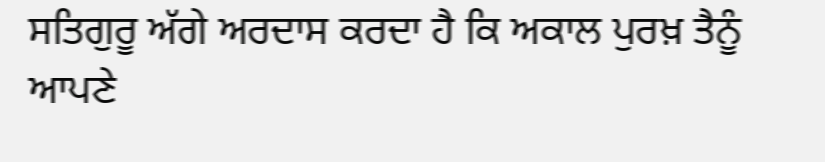ਸਤਿਗੁਰੂ ਅੱਗੇ ਅਰਦਾਸ ਕਰਦਾ ਹੈ ਕਿ ਅਕਾਲ ਪੁਰਖ਼ ਤੈਨੂੰ ਆਪਣੇ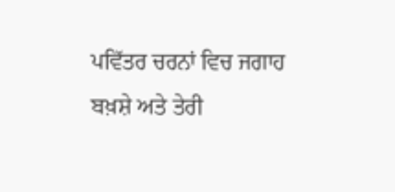ਪਵਿੱਤਰ ਚਰਨਾਂ ਵਿਚ ਜਗਾਹ ਬਖ਼ਸ਼ੇ ਅਤੇ ਤੇਰੀ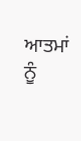ਆਤਮਾਂ ਨੂੰ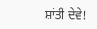ਸ਼ਾਂਤੀ ਦੇਵੇ!